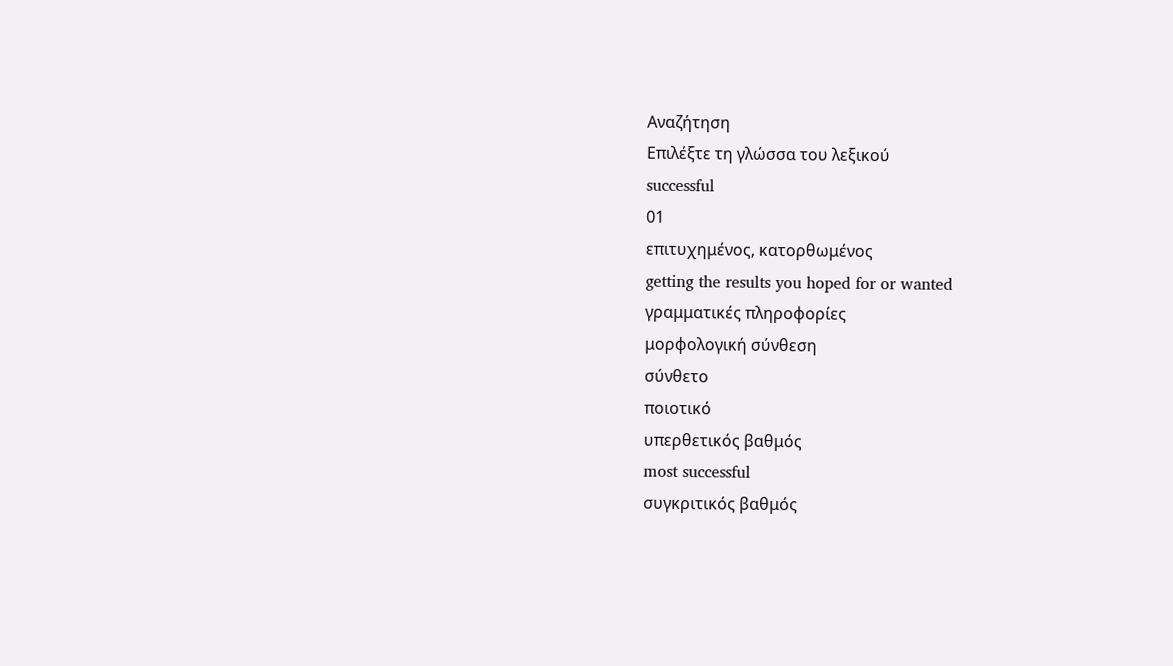Αναζήτηση
Επιλέξτε τη γλώσσα του λεξικού
successful
01
επιτυχημένος, κατορθωμένος
getting the results you hoped for or wanted
γραμματικές πληροφορίες
μορφολογική σύνθεση
σύνθετο
ποιοτικό
υπερθετικός βαθμός
most successful
συγκριτικός βαθμός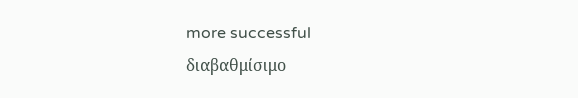more successful
διαβαθμίσιμο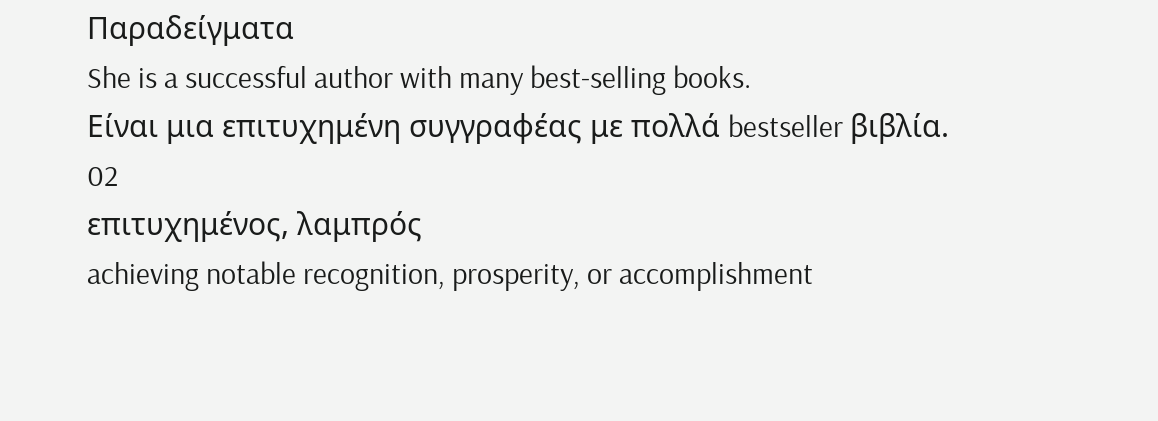Παραδείγματα
She is a successful author with many best-selling books.
Είναι μια επιτυχημένη συγγραφέας με πολλά bestseller βιβλία.
02
επιτυχημένος, λαμπρός
achieving notable recognition, prosperity, or accomplishment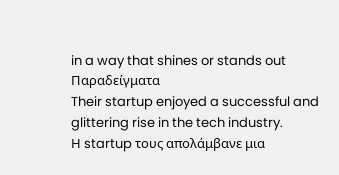in a way that shines or stands out
Παραδείγματα
Their startup enjoyed a successful and glittering rise in the tech industry.
Η startup τους απολάμβανε μια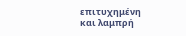επιτυχημένη και λαμπρή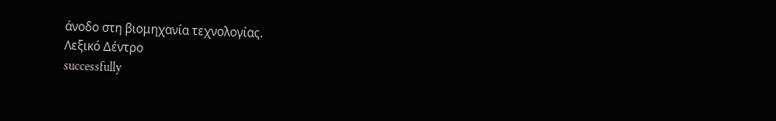άνοδο στη βιομηχανία τεχνολογίας.
Λεξικό Δέντρο
successfully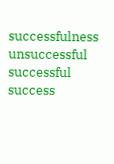successfulness
unsuccessful
successful
success